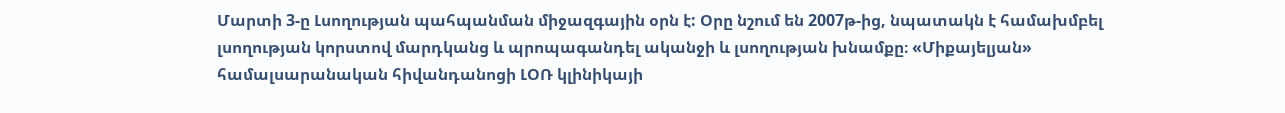Մարտի 3-ը Լսողության պահպանման միջազգային օրն է: Օրը նշում են 2007թ-ից, նպատակն է համախմբել լսողության կորստով մարդկանց և պրոպագանդել ականջի և լսողության խնամքը։ «Միքայելյան» համալսարանական հիվանդանոցի ԼՕՌ կլինիկայի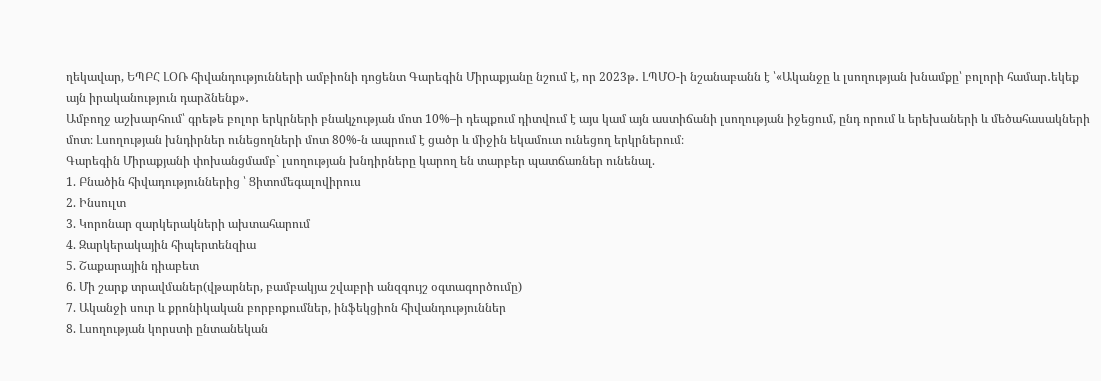ղեկավար, ԵՊԲՀ ԼՕՌ հիվանդությունների ամբիոնի դոցենտ Գարեգին Միրաքյանը նշում է, որ 2023թ․ ԼՊՄՕ-ի նշանաբանն է ՝«Ականջը և լսողության խնամքը՝ բոլորի համար․եկեք այն իրականություն դարձնենք»․
Ամբողջ աշխարհում՝ գրեթե բոլոր երկրների բնակչության մոտ 10%–ի դեպքում դիտվում է այս կամ այն աստիճանի լսողության իջեցում, ընդ որում և երեխաների և մեծահասակների մոտ։ Լսողության խնդիրներ ունեցողների մոտ 80%-ն ապրում է ցածր և միջին եկամուտ ունեցող երկրներում։
Գարեգին Միրաքյանի փոխանցմամբ` լսողության խնդիրները կարող են տարբեր պատճառներ ունենալ.
1. Բնածին հիվադություններից ՝ Ցիտոմեգալովիրուս
2. Ինսուլտ
3. Կորոնար զարկերակների ախտահարում
4. Զարկերակային հիպերտենզիա
5. Շաքարային դիաբետ
6. Մի շարք տրավմաներ(վթարներ, բամբակյա շվաբրի անզգույշ օգտագործումը)
7. Ականջի սուր և քրոնիկական բորբոքումներ, ինֆեկցիոն հիվանդություններ
8. Լսողության կորստի ընտանեկան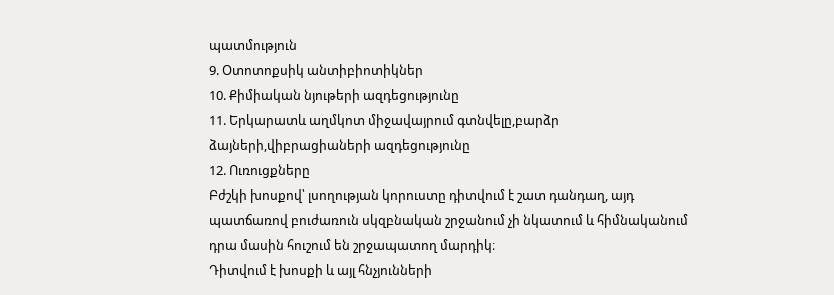պատմություն
9. Օտոտոքսիկ անտիբիոտիկներ
10. Քիմիական նյութերի ազդեցությունը
11. Երկարատև աղմկոտ միջավայրում գտնվելը,բարձր ձայների,վիբրացիաների ազդեցությունը
12. Ուռուցքները
Բժշկի խոսքով՝ լսողության կորուստը դիտվում է շատ դանդաղ, այդ պատճառով բուժառուն սկզբնական շրջանում չի նկատում և հիմնականում դրա մասին հուշում են շրջապատող մարդիկ։
Դիտվում է խոսքի և այլ հնչյունների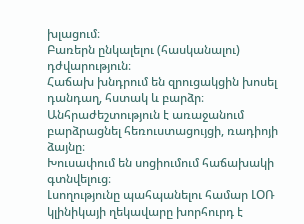խլացում։
Բառերն ընկալելու (հասկանալու) դժվարություն։
Հաճախ խնդրում են զրուցակցին խոսել դանդաղ, հստակ և բարձր։
Անհրաժեշտություն է առաջանում բարձրացնել հեռուստացույցի, ռադիոյի ձայնը։
Խուսափում են սոցիումում հաճախակի գտնվելուց։
Լսողությունը պահպանելու համար ԼՕՌ կլինիկայի ղեկավարը խորհուրդ է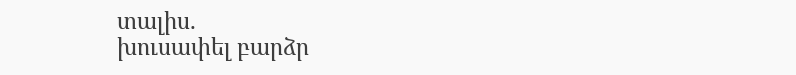տալիս.
խուսափել բարձր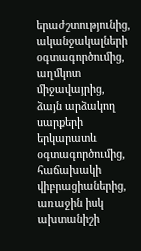երաժշտությունից,
ականջակալների օգտագործումից,
աղմկոտ միջավայրից,
ձայն արձակող սարքերի երկարատև օգտագործումից,
հաճախակի վիբրացիաներից,
առաջին իսկ ախտանիշի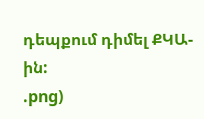դեպքում դիմել ՔԿԱ-ին:
.png)